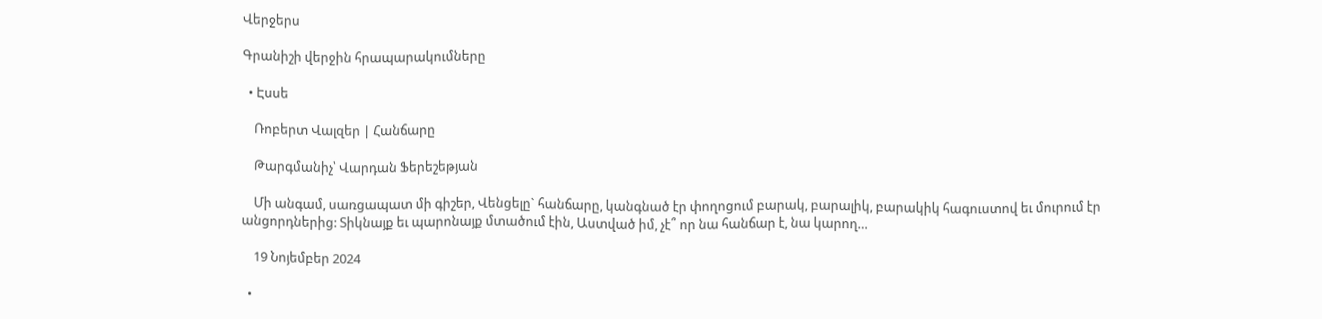Վերջերս

Գրանիշի վերջին հրապարակումները

  • Էսսե

    Ռոբերտ Վալզեր | Հանճարը

    Թարգմանիչ՝ Վարդան Ֆերեշեթյան

    Մի անգամ, սառցապատ մի գիշեր, Վենցելը` հանճարը, կանգնած էր փողոցում բարակ, բարալիկ, բարակիկ հագուստով եւ մուրում էր անցորդներից: Տիկնայք եւ պարոնայք մտածում էին, Աստված իմ, չէ՞ որ նա հանճար է, նա կարող…

    19 Նոյեմբեր 2024

  •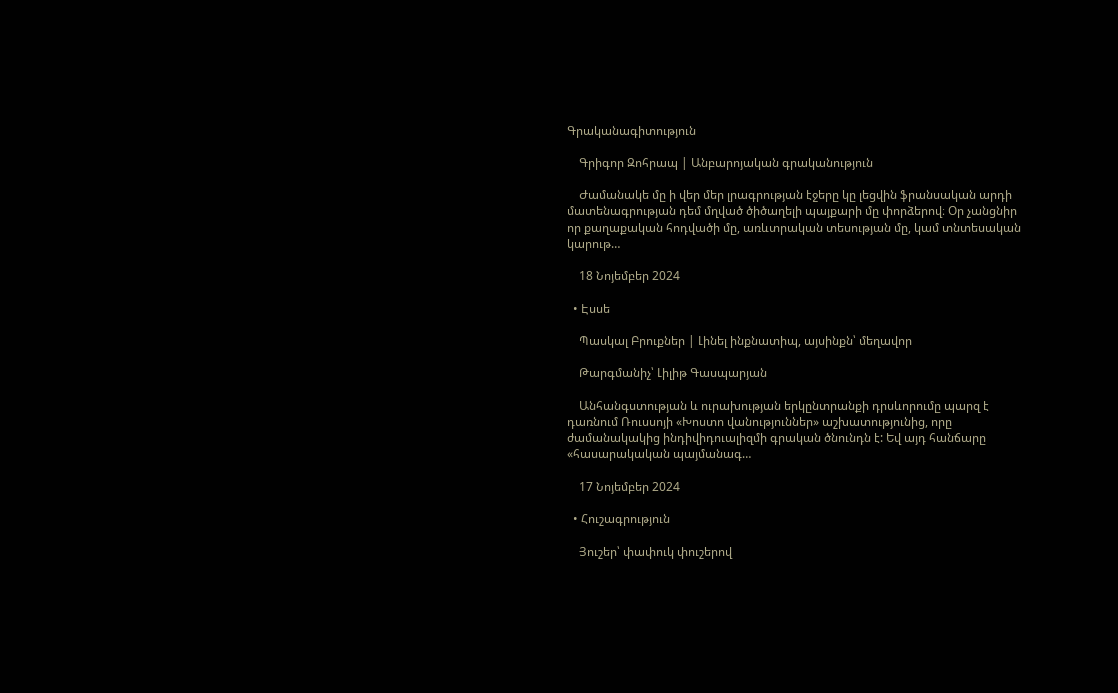Գրականագիտություն

    Գրիգոր Զոհրապ | Անբարոյական գրականություն

    Ժամանակե մը ի վեր մեր լրագրության էջերը կը լեցվին ֆրանսական արդի մատենագրության դեմ մղված ծիծաղելի պայքարի մը փորձերով։ Օր չանցնիր որ քաղաքական հոդվածի մը, առևտրական տեսության մը, կամ տնտեսական կարութ…

    18 Նոյեմբեր 2024

  • Էսսե

    Պասկալ Բրուքներ | Լինել ինքնատիպ, այսինքն՝ մեղավոր

    Թարգմանիչ՝ Լիլիթ Գասպարյան

    Անհանգստության և ուրախության երկընտրանքի դրսևորումը պարզ է դառնում Ռուսսոյի «Խոստո վանություններ» աշխատությունից, որը ժամանակակից ինդիվիդուալիզմի գրական ծնունդն է: Եվ այդ հանճարը «հասարակական պայմանագ…

    17 Նոյեմբեր 2024

  • Հուշագրություն

    Յուշեր՝ փափուկ փուշերով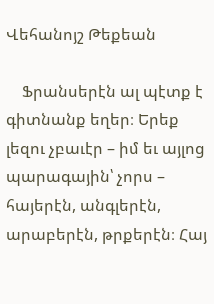Վեհանոյշ Թեքեան

    Ֆրանսերէն ալ պէտք է գիտնանք եղեր։ Երեք լեզու չբաւէր – իմ եւ այլոց պարագային՝ չորս – հայերէն, անգլերէն, արաբերէն, թրքերէն։ Հայ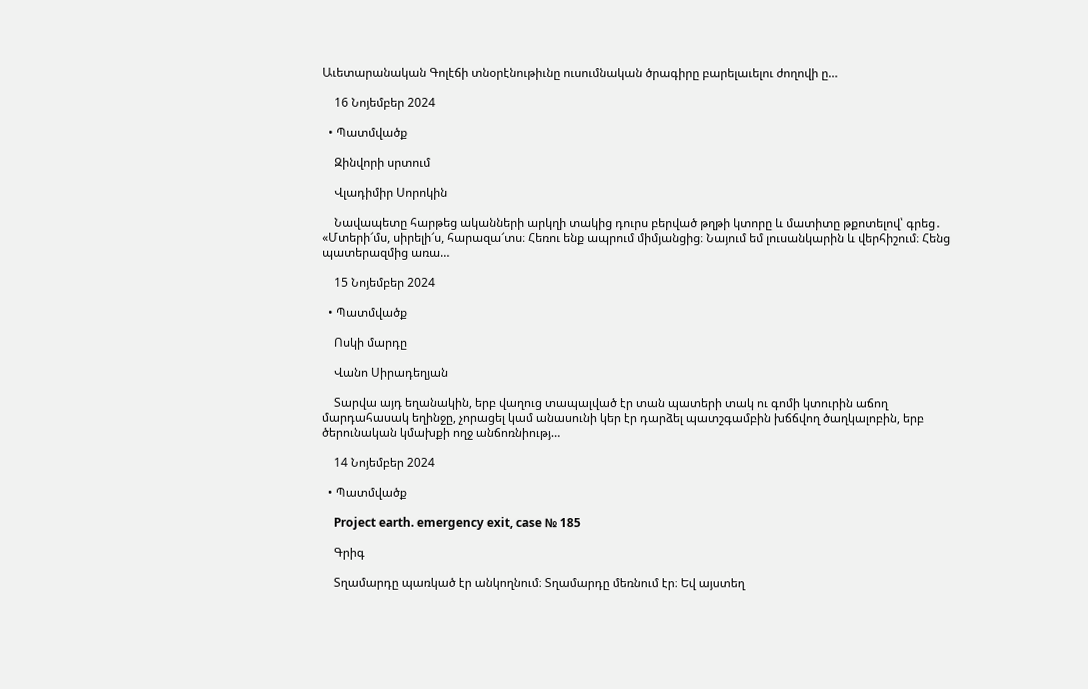Աւետարանական Գոլէճի տնօրէնութիւնը ուսումնական ծրագիրը բարելաւելու ժողովի ը…

    16 Նոյեմբեր 2024

  • Պատմվածք

    Զինվորի սրտում

    Վլադիմիր Սորոկին

    Նավապետը հարթեց ականների արկղի տակից դուրս բերված թղթի կտորը և մատիտը թքոտելով՝ գրեց․ «Մտերի՜մս, սիրելի՜ս, հարազա՜տս։ Հեռու ենք ապրում միմյանցից։ Նայում եմ լուսանկարին և վերհիշում։ Հենց պատերազմից առա…

    15 Նոյեմբեր 2024

  • Պատմվածք

    Ոսկի մարդը

    Վանո Սիրադեղյան

    Տարվա այդ եղանակին, երբ վաղուց տապալված էր տան պատերի տակ ու գոմի կտուրին աճող մարդահասակ եղինջը, չորացել կամ անասունի կեր էր դարձել պատշգամբին խճճվող ծաղկալոբին, երբ ծերունական կմախքի ողջ անճոռնիությ…

    14 Նոյեմբեր 2024

  • Պատմվածք

    Project earth. emergency exit, case № 185

    Գրիգ

    Տղամարդը պառկած էր անկողնում։ Տղամարդը մեռնում էր։ Եվ այստեղ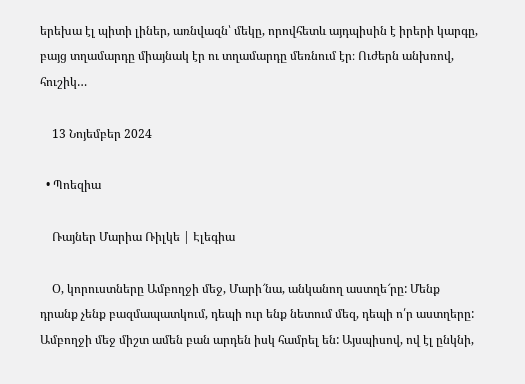երեխա էլ պիտի լիներ, առնվազն՝ մեկը, որովհետև այդպիսին է իրերի կարգը, բայց տղամարդը միայնակ էր ու տղամարդը մեռնում էր։ Ուժերն անխռով, հուշիկ…

    13 Նոյեմբեր 2024

  • Պոեզիա

    Ռայներ Մարիա Ռիլկե | Էլեգիա

    Օ, կորուստները Ամբողջի մեջ, Մարի՜նա, անկանող աստղե՜րը: Մենք դրանք չենք բազմապատկում, դեպի ուր ենք նետում մեզ, դեպի ո՛ր աստղերը: Ամբողջի մեջ միշտ ամեն բան արդեն իսկ համրել են: Այսպիսով, ով էլ ընկնի,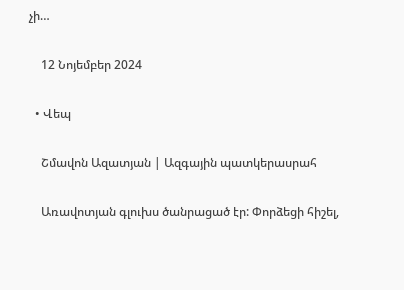չի…

    12 Նոյեմբեր 2024

  • Վեպ

    Շմավոն Ազատյան | Ազգային պատկերասրահ

    Առավոտյան գլուխս ծանրացած էր: Փորձեցի հիշել,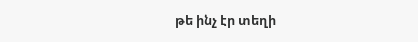թե ինչ էր տեղի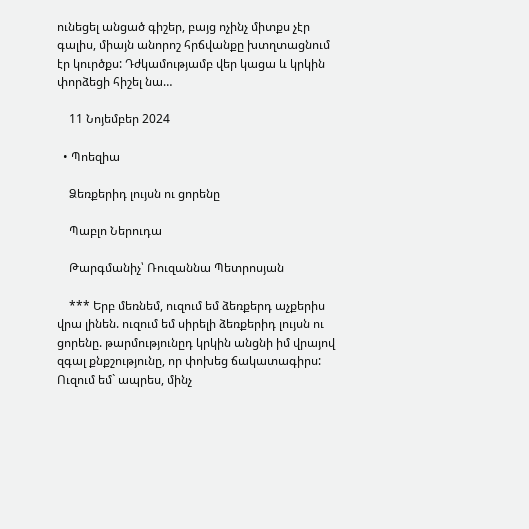ունեցել անցած գիշեր, բայց ոչինչ միտքս չէր գալիս, միայն անորոշ հրճվանքը խտղտացնում էր կուրծքս: Դժկամությամբ վեր կացա և կրկին փորձեցի հիշել նա…

    11 Նոյեմբեր 2024

  • Պոեզիա

    Ձեռքերիդ լույսն ու ցորենը

    Պաբլո Ներուդա

    Թարգմանիչ՝ Ռուզաննա Պետրոսյան

    *** Երբ մեռնեմ, ուզում եմ ձեռքերդ աչքերիս վրա լինեն. ուզում եմ սիրելի ձեռքերիդ լույսն ու ցորենը. թարմությունըդ կրկին անցնի իմ վրայով զգալ քնքշությունը, որ փոխեց ճակատագիրս: Ուզում եմ` ապրես, մինչ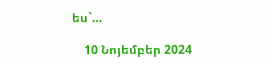ես`…

    10 Նոյեմբեր 2024